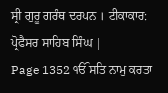ਸ੍ਰੀ ਗੁਰੂ ਗਰੰਥ ਦਰਪਨ । ਟੀਕਾਕਾਰ: ਪ੍ਰੋਫੈਸਰ ਸਾਹਿਬ ਸਿੰਘ |
Page 1352 ੴ ਸਤਿ ਨਾਮੁ ਕਰਤਾ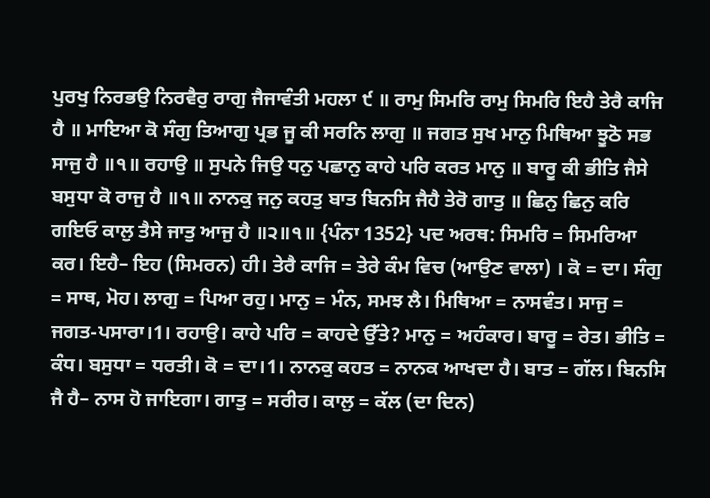ਪੁਰਖੁ ਨਿਰਭਉ ਨਿਰਵੈਰੁ ਰਾਗੁ ਜੈਜਾਵੰਤੀ ਮਹਲਾ ੯ ॥ ਰਾਮੁ ਸਿਮਰਿ ਰਾਮੁ ਸਿਮਰਿ ਇਹੈ ਤੇਰੈ ਕਾਜਿ ਹੈ ॥ ਮਾਇਆ ਕੋ ਸੰਗੁ ਤਿਆਗੁ ਪ੍ਰਭ ਜੂ ਕੀ ਸਰਨਿ ਲਾਗੁ ॥ ਜਗਤ ਸੁਖ ਮਾਨੁ ਮਿਥਿਆ ਝੂਠੋ ਸਭ ਸਾਜੁ ਹੈ ॥੧॥ ਰਹਾਉ ॥ ਸੁਪਨੇ ਜਿਉ ਧਨੁ ਪਛਾਨੁ ਕਾਹੇ ਪਰਿ ਕਰਤ ਮਾਨੁ ॥ ਬਾਰੂ ਕੀ ਭੀਤਿ ਜੈਸੇ ਬਸੁਧਾ ਕੋ ਰਾਜੁ ਹੈ ॥੧॥ ਨਾਨਕੁ ਜਨੁ ਕਹਤੁ ਬਾਤ ਬਿਨਸਿ ਜੈਹੈ ਤੇਰੋ ਗਾਤੁ ॥ ਛਿਨੁ ਛਿਨੁ ਕਰਿ ਗਇਓ ਕਾਲੁ ਤੈਸੇ ਜਾਤੁ ਆਜੁ ਹੈ ॥੨॥੧॥ {ਪੰਨਾ 1352} ਪਦ ਅਰਥ: ਸਿਮਰਿ = ਸਿਮਰਿਆ ਕਰ। ਇਹੈ– ਇਹ (ਸਿਮਰਨ) ਹੀ। ਤੇਰੈ ਕਾਜਿ = ਤੇਰੇ ਕੰਮ ਵਿਚ (ਆਉਣ ਵਾਲਾ) । ਕੋ = ਦਾ। ਸੰਗੁ = ਸਾਥ, ਮੋਹ। ਲਾਗੁ = ਪਿਆ ਰਹੁ। ਮਾਨੁ = ਮੰਨ, ਸਮਝ ਲੈ। ਮਿਥਿਆ = ਨਾਸਵੰਤ। ਸਾਜੁ = ਜਗਤ-ਪਸਾਰਾ।1। ਰਹਾਉ। ਕਾਹੇ ਪਰਿ = ਕਾਹਦੇ ਉੱਤੇ? ਮਾਨੁ = ਅਹੰਕਾਰ। ਬਾਰੂ = ਰੇਤ। ਭੀਤਿ = ਕੰਧ। ਬਸੁਧਾ = ਧਰਤੀ। ਕੋ = ਦਾ।1। ਨਾਨਕੁ ਕਹਤ = ਨਾਨਕ ਆਖਦਾ ਹੈ। ਬਾਤ = ਗੱਲ। ਬਿਨਸਿ ਜੈ ਹੈ– ਨਾਸ ਹੋ ਜਾਇਗਾ। ਗਾਤੁ = ਸਰੀਰ। ਕਾਲੁ = ਕੱਲ (ਦਾ ਦਿਨ)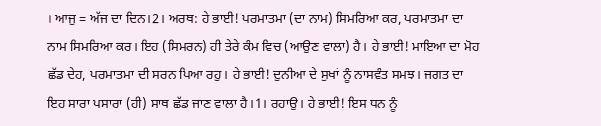। ਆਜੁ = ਅੱਜ ਦਾ ਦਿਨ।2। ਅਰਥ: ਹੇ ਭਾਈ! ਪਰਮਾਤਮਾ (ਦਾ ਨਾਮ) ਸਿਮਰਿਆ ਕਰ, ਪਰਮਾਤਮਾ ਦਾ ਨਾਮ ਸਿਮਰਿਆ ਕਰ। ਇਹ (ਸਿਮਰਨ) ਹੀ ਤੇਰੇ ਕੰਮ ਵਿਚ (ਆਉਣ ਵਾਲਾ) ਹੈ। ਹੇ ਭਾਈ! ਮਾਇਆ ਦਾ ਮੋਹ ਛੱਡ ਦੇਹ, ਪਰਮਾਤਮਾ ਦੀ ਸਰਨ ਪਿਆ ਰਹੁ। ਹੇ ਭਾਈ! ਦੁਨੀਆ ਦੇ ਸੁਖਾਂ ਨੂੰ ਨਾਸਵੰਤ ਸਮਝ। ਜਗਤ ਦਾ ਇਹ ਸਾਰਾ ਪਸਾਰਾ (ਹੀ) ਸਾਥ ਛੱਡ ਜਾਣ ਵਾਲਾ ਹੈ।1। ਰਹਾਉ। ਹੇ ਭਾਈ! ਇਸ ਧਨ ਨੂੰ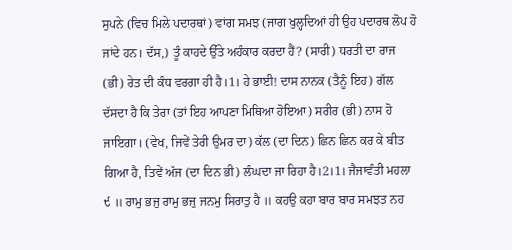ਸੁਪਨੇ (ਵਿਚ ਮਿਲੇ ਪਦਾਰਥਾਂ) ਵਾਂਗ ਸਮਝ (ਜਾਗ ਖੁਲ੍ਹਦਿਆਂ ਹੀ ਉਹ ਪਦਾਰਥ ਲੋਪ ਹੋ ਜਾਂਦੇ ਹਨ। ਦੱਸ,) ਤੂੰ ਕਾਹਦੇ ਉੱਤੇ ਅਹੰਕਾਰ ਕਰਦਾ ਹੈਂ? (ਸਾਰੀ) ਧਰਤੀ ਦਾ ਰਾਜ (ਭੀ) ਰੇਤ ਦੀ ਕੰਧ ਵਰਗਾ ਹੀ ਹੈ।1। ਹੇ ਭਾਈ! ਦਾਸ ਨਾਨਕ (ਤੈਨੂੰ ਇਹ) ਗੱਲ ਦੱਸਦਾ ਹੈ ਕਿ ਤੇਰਾ (ਤਾਂ ਇਹ ਆਪਣਾ ਮਿਥਿਆ ਹੋਇਆ) ਸਰੀਰ (ਭੀ) ਨਾਸ ਹੋ ਜਾਇਗਾ। (ਵੇਖ, ਜਿਵੇਂ ਤੇਰੀ ਉਮਰ ਦਾ) ਕੱਲ (ਦਾ ਦਿਨ) ਛਿਨ ਛਿਨ ਕਰ ਕੇ ਬੀਤ ਗਿਆ ਹੈ, ਤਿਵੇਂ ਅੱਜ (ਦਾ ਦਿਨ ਭੀ) ਲੰਘਦਾ ਜਾ ਰਿਹਾ ਹੈ।2।1। ਜੈਜਾਵੰਤੀ ਮਹਲਾ ੯ ॥ ਰਾਮੁ ਭਜੁ ਰਾਮੁ ਭਜੁ ਜਨਮੁ ਸਿਰਾਤੁ ਹੈ ॥ ਕਹਉ ਕਹਾ ਬਾਰ ਬਾਰ ਸਮਝਤ ਨਹ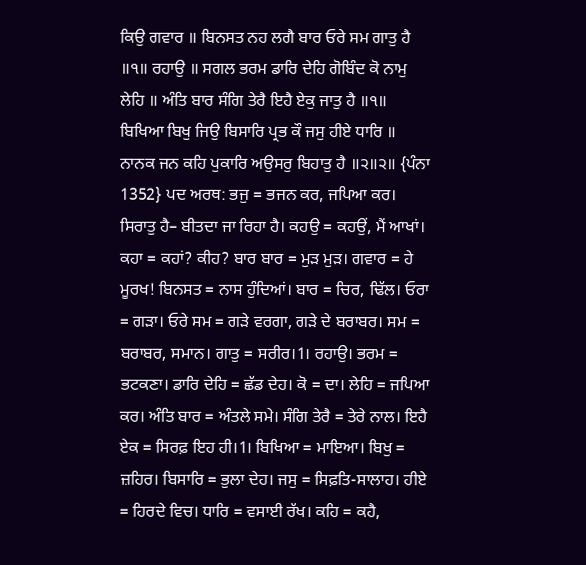ਕਿਉ ਗਵਾਰ ॥ ਬਿਨਸਤ ਨਹ ਲਗੈ ਬਾਰ ਓਰੇ ਸਮ ਗਾਤੁ ਹੈ ॥੧॥ ਰਹਾਉ ॥ ਸਗਲ ਭਰਮ ਡਾਰਿ ਦੇਹਿ ਗੋਬਿੰਦ ਕੋ ਨਾਮੁ ਲੇਹਿ ॥ ਅੰਤਿ ਬਾਰ ਸੰਗਿ ਤੇਰੈ ਇਹੈ ਏਕੁ ਜਾਤੁ ਹੈ ॥੧॥ ਬਿਖਿਆ ਬਿਖੁ ਜਿਉ ਬਿਸਾਰਿ ਪ੍ਰਭ ਕੌ ਜਸੁ ਹੀਏ ਧਾਰਿ ॥ ਨਾਨਕ ਜਨ ਕਹਿ ਪੁਕਾਰਿ ਅਉਸਰੁ ਬਿਹਾਤੁ ਹੈ ॥੨॥੨॥ {ਪੰਨਾ 1352} ਪਦ ਅਰਥ: ਭਜੁ = ਭਜਨ ਕਰ, ਜਪਿਆ ਕਰ। ਸਿਰਾਤੁ ਹੈ– ਬੀਤਦਾ ਜਾ ਰਿਹਾ ਹੈ। ਕਹਉ = ਕਹਉਂ, ਮੈਂ ਆਖਾਂ। ਕਹਾ = ਕਹਾਂ? ਕੀਹ? ਬਾਰ ਬਾਰ = ਮੁੜ ਮੁੜ। ਗਵਾਰ = ਹੇ ਮੂਰਖ! ਬਿਨਸਤ = ਨਾਸ ਹੁੰਦਿਆਂ। ਬਾਰ = ਚਿਰ, ਢਿੱਲ। ਓਰਾ = ਗੜਾ। ਓਰੇ ਸਮ = ਗੜੇ ਵਰਗਾ, ਗੜੇ ਦੇ ਬਰਾਬਰ। ਸਮ = ਬਰਾਬਰ, ਸਮਾਨ। ਗਾਤੁ = ਸਰੀਰ।1। ਰਹਾਉ। ਭਰਮ = ਭਟਕਣਾ। ਡਾਰਿ ਦੇਹਿ = ਛੱਡ ਦੇਹ। ਕੋ = ਦਾ। ਲੇਹਿ = ਜਪਿਆ ਕਰ। ਅੰਤਿ ਬਾਰ = ਅੰਤਲੇ ਸਮੇ। ਸੰਗਿ ਤੇਰੈ = ਤੇਰੇ ਨਾਲ। ਇਹੈ ਏਕ = ਸਿਰਫ਼ ਇਹ ਹੀ।1। ਬਿਖਿਆ = ਮਾਇਆ। ਬਿਖੁ = ਜ਼ਹਿਰ। ਬਿਸਾਰਿ = ਭੁਲਾ ਦੇਹ। ਜਸੁ = ਸਿਫ਼ਤਿ-ਸਾਲਾਹ। ਹੀਏ = ਹਿਰਦੇ ਵਿਚ। ਧਾਰਿ = ਵਸਾਈ ਰੱਖ। ਕਹਿ = ਕਹੈ,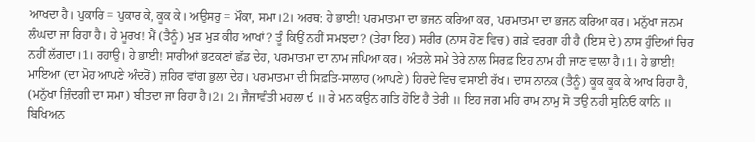ਆਖਦਾ ਹੈ। ਪੁਕਾਰਿ = ਪੁਕਾਰ ਕੇ, ਕੂਕ ਕੇ। ਅਉਸਰੁ = ਮੌਕਾ, ਸਮਾ।2। ਅਰਥ: ਹੇ ਭਾਈ! ਪਰਮਾਤਮਾ ਦਾ ਭਜਨ ਕਰਿਆ ਕਰ, ਪਰਮਾਤਮਾ ਦਾ ਭਜਨ ਕਰਿਆ ਕਰ। ਮਨੁੱਖਾ ਜਨਮ ਲੰਘਦਾ ਜਾ ਰਿਹਾ ਹੈ। ਹੇ ਮੂਰਖ! ਮੈਂ (ਤੈਨੂੰ) ਮੁੜ ਮੁੜ ਕੀਹ ਆਖਾਂ? ਤੂੰ ਕਿਉਂ ਨਹੀਂ ਸਮਝਦਾ? (ਤੇਰਾ ਇਹ) ਸਰੀਰ (ਨਾਸ ਹੋਣ ਵਿਚ) ਗੜੇ ਵਰਗਾ ਹੀ ਹੈ (ਇਸ ਦੇ) ਨਾਸ ਹੁੰਦਿਆਂ ਚਿਰ ਨਹੀਂ ਲੱਗਦਾ।1। ਰਹਾਉ। ਹੇ ਭਾਈ! ਸਾਰੀਆਂ ਭਟਕਣਾਂ ਛੱਡ ਦੇਹ, ਪਰਮਾਤਮਾ ਦਾ ਨਾਮ ਜਪਿਆ ਕਰ। ਅੰਤਲੇ ਸਮੇ ਤੇਰੇ ਨਾਲ ਸਿਰਫ਼ ਇਹ ਨਾਮ ਹੀ ਜਾਣ ਵਾਲਾ ਹੈ।1। ਹੇ ਭਾਈ! ਮਾਇਆ (ਦਾ ਮੋਹ ਆਪਣੇ ਅੰਦਰੋਂ) ਜ਼ਹਿਰ ਵਾਂਗ ਭੁਲਾ ਦੇਹ। ਪਰਮਾਤਮਾ ਦੀ ਸਿਫ਼ਤਿ-ਸਾਲਾਹ (ਆਪਣੇ) ਹਿਰਦੇ ਵਿਚ ਵਸਾਈ ਰੱਖ। ਦਾਸ ਨਾਨਕ (ਤੈਨੂੰ) ਕੂਕ ਕੂਕ ਕੇ ਆਖ ਰਿਹਾ ਹੈ, (ਮਨੁੱਖਾ ਜ਼ਿੰਦਗੀ ਦਾ ਸਮਾ) ਬੀਤਦਾ ਜਾ ਰਿਹਾ ਹੈ।2। 2। ਜੈਜਾਵੰਤੀ ਮਹਲਾ ੯ ॥ ਰੇ ਮਨ ਕਉਨ ਗਤਿ ਹੋਇ ਹੈ ਤੇਰੀ ॥ ਇਹ ਜਗ ਮਹਿ ਰਾਮ ਨਾਮੁ ਸੋ ਤਉ ਨਹੀ ਸੁਨਿਓ ਕਾਨਿ ॥ ਬਿਖਿਅਨ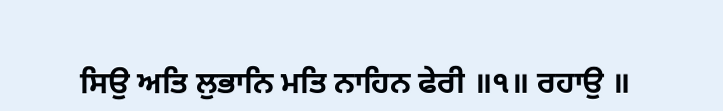ਸਿਉ ਅਤਿ ਲੁਭਾਨਿ ਮਤਿ ਨਾਹਿਨ ਫੇਰੀ ॥੧॥ ਰਹਾਉ ॥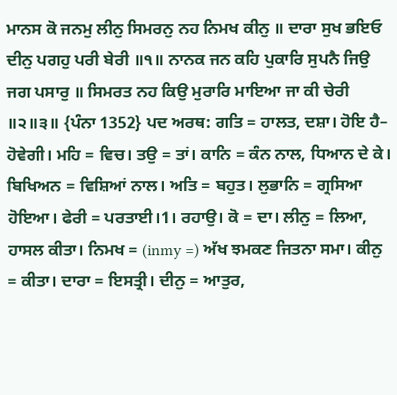ਮਾਨਸ ਕੋ ਜਨਮੁ ਲੀਨੁ ਸਿਮਰਨੁ ਨਹ ਨਿਮਖ ਕੀਨੁ ॥ ਦਾਰਾ ਸੁਖ ਭਇਓ ਦੀਨੁ ਪਗਹੁ ਪਰੀ ਬੇਰੀ ॥੧॥ ਨਾਨਕ ਜਨ ਕਹਿ ਪੁਕਾਰਿ ਸੁਪਨੈ ਜਿਉ ਜਗ ਪਸਾਰੁ ॥ ਸਿਮਰਤ ਨਹ ਕਿਉ ਮੁਰਾਰਿ ਮਾਇਆ ਜਾ ਕੀ ਚੇਰੀ ॥੨॥੩॥ {ਪੰਨਾ 1352} ਪਦ ਅਰਥ: ਗਤਿ = ਹਾਲਤ, ਦਸ਼ਾ। ਹੋਇ ਹੈ– ਹੋਵੇਗੀ। ਮਹਿ = ਵਿਚ। ਤਉ = ਤਾਂ। ਕਾਨਿ = ਕੰਨ ਨਾਲ, ਧਿਆਨ ਦੇ ਕੇ। ਬਿਖਿਅਨ = ਵਿਸ਼ਿਆਂ ਨਾਲ। ਅਤਿ = ਬਹੁਤ। ਲੁਭਾਨਿ = ਗ੍ਰਸਿਆ ਹੋਇਆ। ਫੇਰੀ = ਪਰਤਾਈ।1। ਰਹਾਉ। ਕੋ = ਦਾ। ਲੀਨੁ = ਲਿਆ, ਹਾਸਲ ਕੀਤਾ। ਨਿਮਖ = (inmy =) ਅੱਖ ਝਮਕਣ ਜਿਤਨਾ ਸਮਾ। ਕੀਨੁ = ਕੀਤਾ। ਦਾਰਾ = ਇਸਤ੍ਰੀ। ਦੀਨੁ = ਆਤੁਰ,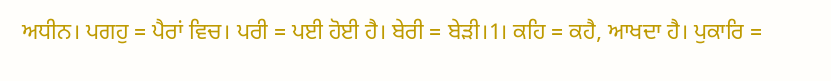ਅਧੀਨ। ਪਗਹੁ = ਪੈਰਾਂ ਵਿਚ। ਪਰੀ = ਪਈ ਹੋਈ ਹੈ। ਬੇਰੀ = ਬੇੜੀ।1। ਕਹਿ = ਕਹੈ, ਆਖਦਾ ਹੈ। ਪੁਕਾਰਿ =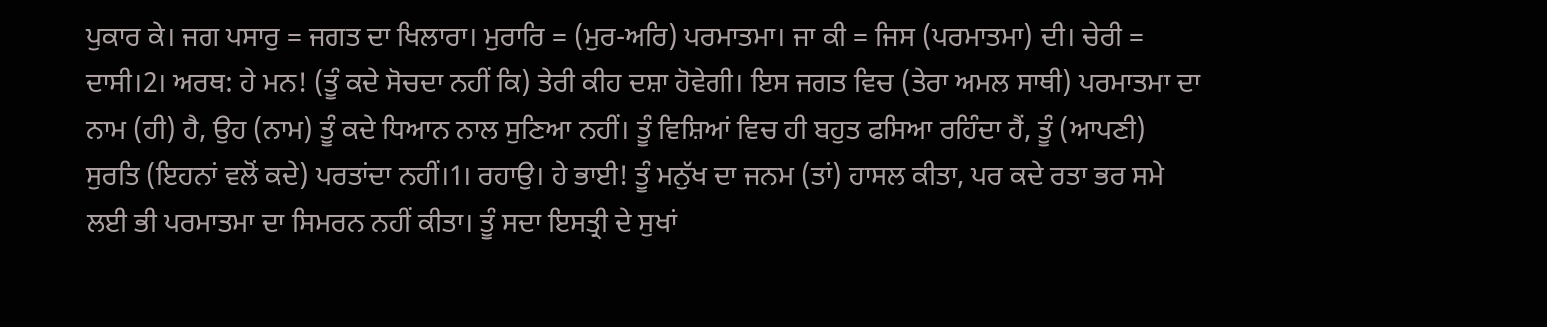ਪੁਕਾਰ ਕੇ। ਜਗ ਪਸਾਰੁ = ਜਗਤ ਦਾ ਖਿਲਾਰਾ। ਮੁਰਾਰਿ = (ਮੁਰ-ਅਰਿ) ਪਰਮਾਤਮਾ। ਜਾ ਕੀ = ਜਿਸ (ਪਰਮਾਤਮਾ) ਦੀ। ਚੇਰੀ = ਦਾਸੀ।2। ਅਰਥ: ਹੇ ਮਨ! (ਤੂੰ ਕਦੇ ਸੋਚਦਾ ਨਹੀਂ ਕਿ) ਤੇਰੀ ਕੀਹ ਦਸ਼ਾ ਹੋਵੇਗੀ। ਇਸ ਜਗਤ ਵਿਚ (ਤੇਰਾ ਅਮਲ ਸਾਥੀ) ਪਰਮਾਤਮਾ ਦਾ ਨਾਮ (ਹੀ) ਹੈ, ਉਹ (ਨਾਮ) ਤੂੰ ਕਦੇ ਧਿਆਨ ਨਾਲ ਸੁਣਿਆ ਨਹੀਂ। ਤੂੰ ਵਿਸ਼ਿਆਂ ਵਿਚ ਹੀ ਬਹੁਤ ਫਸਿਆ ਰਹਿੰਦਾ ਹੈਂ, ਤੂੰ (ਆਪਣੀ) ਸੁਰਤਿ (ਇਹਨਾਂ ਵਲੋਂ ਕਦੇ) ਪਰਤਾਂਦਾ ਨਹੀਂ।1। ਰਹਾਉ। ਹੇ ਭਾਈ! ਤੂੰ ਮਨੁੱਖ ਦਾ ਜਨਮ (ਤਾਂ) ਹਾਸਲ ਕੀਤਾ, ਪਰ ਕਦੇ ਰਤਾ ਭਰ ਸਮੇ ਲਈ ਭੀ ਪਰਮਾਤਮਾ ਦਾ ਸਿਮਰਨ ਨਹੀਂ ਕੀਤਾ। ਤੂੰ ਸਦਾ ਇਸਤ੍ਰੀ ਦੇ ਸੁਖਾਂ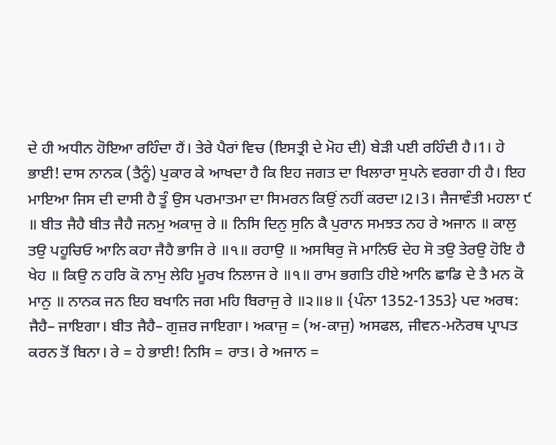ਦੇ ਹੀ ਅਧੀਨ ਹੋਇਆ ਰਹਿੰਦਾ ਹੈਂ। ਤੇਰੇ ਪੈਰਾਂ ਵਿਚ (ਇਸਤ੍ਰੀ ਦੇ ਮੋਹ ਦੀ) ਬੇੜੀ ਪਈ ਰਹਿੰਦੀ ਹੈ।1। ਹੇ ਭਾਈ! ਦਾਸ ਨਾਨਕ (ਤੈਨੂੰ) ਪੁਕਾਰ ਕੇ ਆਖਦਾ ਹੈ ਕਿ ਇਹ ਜਗਤ ਦਾ ਖਿਲਾਰਾ ਸੁਪਨੇ ਵਰਗਾ ਹੀ ਹੈ। ਇਹ ਮਾਇਆ ਜਿਸ ਦੀ ਦਾਸੀ ਹੈ ਤੂੰ ਉਸ ਪਰਮਾਤਮਾ ਦਾ ਸਿਮਰਨ ਕਿਉਂ ਨਹੀਂ ਕਰਦਾ।2।3। ਜੈਜਾਵੰਤੀ ਮਹਲਾ ੯ ॥ ਬੀਤ ਜੈਹੈ ਬੀਤ ਜੈਹੈ ਜਨਮੁ ਅਕਾਜੁ ਰੇ ॥ ਨਿਸਿ ਦਿਨੁ ਸੁਨਿ ਕੈ ਪੁਰਾਨ ਸਮਝਤ ਨਹ ਰੇ ਅਜਾਨ ॥ ਕਾਲੁ ਤਉ ਪਹੂਚਿਓ ਆਨਿ ਕਹਾ ਜੈਹੈ ਭਾਜਿ ਰੇ ॥੧॥ ਰਹਾਉ ॥ ਅਸਥਿਰੁ ਜੋ ਮਾਨਿਓ ਦੇਹ ਸੋ ਤਉ ਤੇਰਉ ਹੋਇ ਹੈ ਖੇਹ ॥ ਕਿਉ ਨ ਹਰਿ ਕੋ ਨਾਮੁ ਲੇਹਿ ਮੂਰਖ ਨਿਲਾਜ ਰੇ ॥੧॥ ਰਾਮ ਭਗਤਿ ਹੀਏ ਆਨਿ ਛਾਡਿ ਦੇ ਤੈ ਮਨ ਕੋ ਮਾਨੁ ॥ ਨਾਨਕ ਜਨ ਇਹ ਬਖਾਨਿ ਜਗ ਮਹਿ ਬਿਰਾਜੁ ਰੇ ॥੨॥੪॥ {ਪੰਨਾ 1352-1353} ਪਦ ਅਰਥ: ਜੈਹੈ– ਜਾਇਗਾ। ਬੀਤ ਜੈਹੈ– ਗੁਜ਼ਰ ਜਾਇਗਾ। ਅਕਾਜੁ = (ਅ-ਕਾਜੁ) ਅਸਫਲ, ਜੀਵਨ-ਮਨੋਰਥ ਪ੍ਰਾਪਤ ਕਰਨ ਤੋਂ ਬਿਨਾ। ਰੇ = ਹੇ ਭਾਈ! ਨਿਸਿ = ਰਾਤ। ਰੇ ਅਜਾਨ =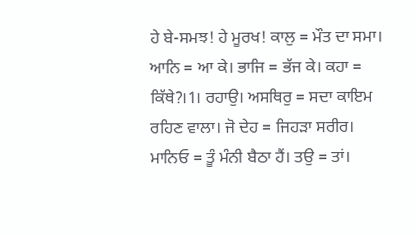ਹੇ ਬੇ-ਸਮਝ! ਹੇ ਮੂਰਖ! ਕਾਲੁ = ਮੌਤ ਦਾ ਸਮਾ। ਆਨਿ = ਆ ਕੇ। ਭਾਜਿ = ਭੱਜ ਕੇ। ਕਹਾ = ਕਿੱਥੇ?।1। ਰਹਾਉ। ਅਸਥਿਰੁ = ਸਦਾ ਕਾਇਮ ਰਹਿਣ ਵਾਲਾ। ਜੋ ਦੇਹ = ਜਿਹੜਾ ਸਰੀਰ। ਮਾਨਿਓ = ਤੂੰ ਮੰਨੀ ਬੈਠਾ ਹੈਂ। ਤਉ = ਤਾਂ।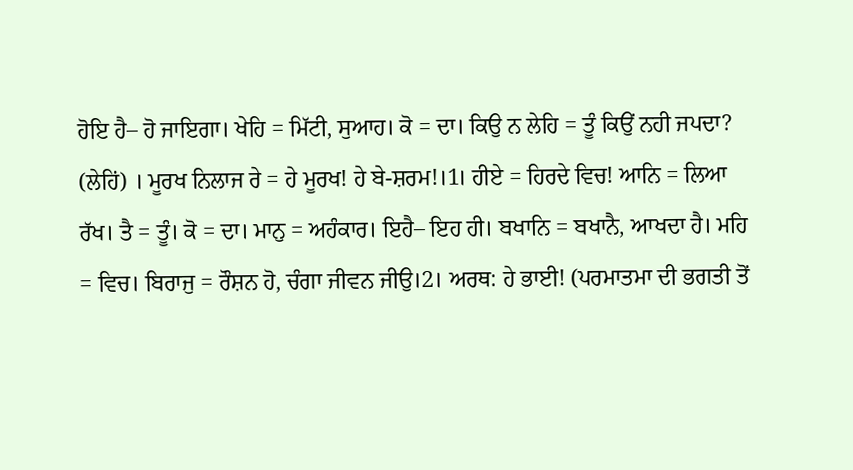ਹੋਇ ਹੈ– ਹੋ ਜਾਇਗਾ। ਖੇਹਿ = ਮਿੱਟੀ, ਸੁਆਹ। ਕੋ = ਦਾ। ਕਿਉ ਨ ਲੇਹਿ = ਤੂੰ ਕਿਉਂ ਨਹੀ ਜਪਦਾ? (ਲੇਹਿਂ) । ਮੂਰਖ ਨਿਲਾਜ ਰੇ = ਹੇ ਮੂਰਖ! ਹੇ ਬੇ-ਸ਼ਰਮ!।1। ਹੀਏ = ਹਿਰਦੇ ਵਿਚ! ਆਨਿ = ਲਿਆ ਰੱਖ। ਤੈ = ਤੂੰ। ਕੋ = ਦਾ। ਮਾਨੁ = ਅਹੰਕਾਰ। ਇਹੈ– ਇਹ ਹੀ। ਬਖਾਨਿ = ਬਖਾਨੈ, ਆਖਦਾ ਹੈ। ਮਹਿ = ਵਿਚ। ਬਿਰਾਜੁ = ਰੌਸ਼ਨ ਹੋ, ਚੰਗਾ ਜੀਵਨ ਜੀਉ।2। ਅਰਥ: ਹੇ ਭਾਈ! (ਪਰਮਾਤਮਾ ਦੀ ਭਗਤੀ ਤੋਂ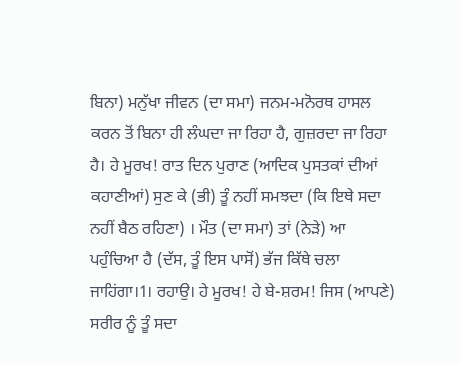ਬਿਨਾ) ਮਨੁੱਖਾ ਜੀਵਨ (ਦਾ ਸਮਾ) ਜਨਮ-ਮਨੋਰਥ ਹਾਸਲ ਕਰਨ ਤੋਂ ਬਿਨਾ ਹੀ ਲੰਘਦਾ ਜਾ ਰਿਹਾ ਹੈ, ਗੁਜ਼ਰਦਾ ਜਾ ਰਿਹਾ ਹੈ। ਹੇ ਮੂਰਖ! ਰਾਤ ਦਿਨ ਪੁਰਾਣ (ਆਦਿਕ ਪੁਸਤਕਾਂ ਦੀਆਂ ਕਹਾਣੀਆਂ) ਸੁਣ ਕੇ (ਭੀ) ਤੂੰ ਨਹੀਂ ਸਮਝਦਾ (ਕਿ ਇਥੇ ਸਦਾ ਨਹੀਂ ਬੈਠ ਰਹਿਣਾ) । ਮੌਤ (ਦਾ ਸਮਾ) ਤਾਂ (ਨੇੜੇ) ਆ ਪਹੁੰਚਿਆ ਹੈ (ਦੱਸ, ਤੂੰ ਇਸ ਪਾਸੋਂ) ਭੱਜ ਕਿੱਥੇ ਚਲਾ ਜਾਹਿਂਗਾ।1। ਰਹਾਉ। ਹੇ ਮੂਰਖ! ਹੇ ਬੇ-ਸ਼ਰਮ! ਜਿਸ (ਆਪਣੇ) ਸਰੀਰ ਨੂੰ ਤੂੰ ਸਦਾ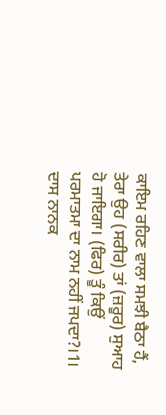ਕਾਇਮ ਰਹਿਣ ਵਾਲਾ ਸਮਝੀ ਬੈਠਾ ਹੈਂ, ਤੇਰਾ ਉਹ (ਸਰੀਰ) ਤਾਂ (ਜ਼ਰੂਰ) ਸੁਆਹ ਹੋ ਜਾਇਗਾ। (ਫਿਰ) ਤੂੰ ਕਿਉਂ ਪਰਮਾਤਮਾ ਦਾ ਨਾਮ ਨਹੀਂ ਜਪਦਾ?।1। ਦਾਸ ਨਾਨਕ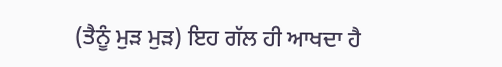(ਤੈਨੂੰ ਮੁੜ ਮੁੜ) ਇਹ ਗੱਲ ਹੀ ਆਖਦਾ ਹੈ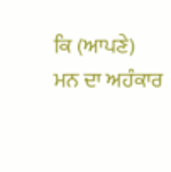ਕਿ (ਆਪਣੇ) ਮਨ ਦਾ ਅਹੰਕਾਰ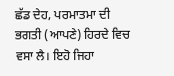ਛੱਡ ਦੇਹ, ਪਰਮਾਤਮਾ ਦੀ ਭਗਤੀ (ਆਪਣੇ) ਹਿਰਦੇ ਵਿਚ ਵਸਾ ਲੈ। ਇਹੋ ਜਿਹਾ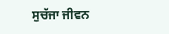ਸੁਚੱਜਾ ਜੀਵਨ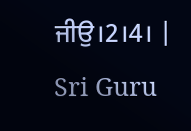ਜੀਉ।2।4। |
Sri Guru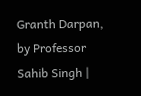Granth Darpan, by Professor Sahib Singh |